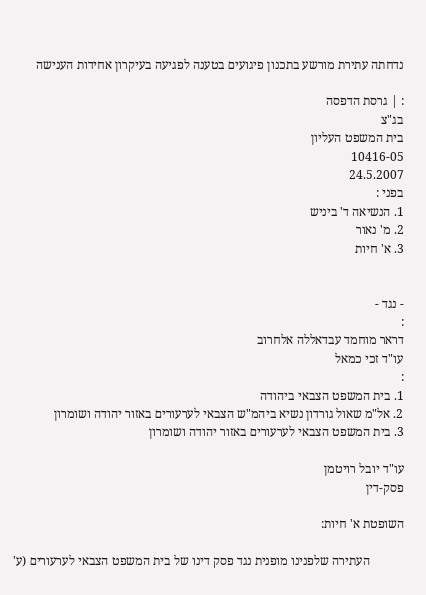נדחתה עתירת מורשע בתכנון פיגועים בטענה לפגיעה בעיקרון אחידות הענישה

: | גרסת הדפסה
בג"צ
בית המשפט העליון
10416-05
24.5.2007
בפני :
1. הנשיאה ד' ביניש
2. מ' נאור
3. א' חיות


- נגד -
:
דראר מוחמד עבדאללה אלחרוב
עו"ד זכי כמאל
:
1. בית המשפט הצבאי ביהודה
2. אל"מ שאול גורדון נשיא ביהמ"ש הצבאי לערעורים באזור יהודה ושומרון
3. בית המשפט הצבאי לערעורים באזור יהודה ושומרון

עו"ד יובל רויטמן
פסק-דין

השופטת א' חיות:

           העתירה שלפנינו מופנית נגד פסק דינו של בית המשפט הצבאי לערעורים (ע'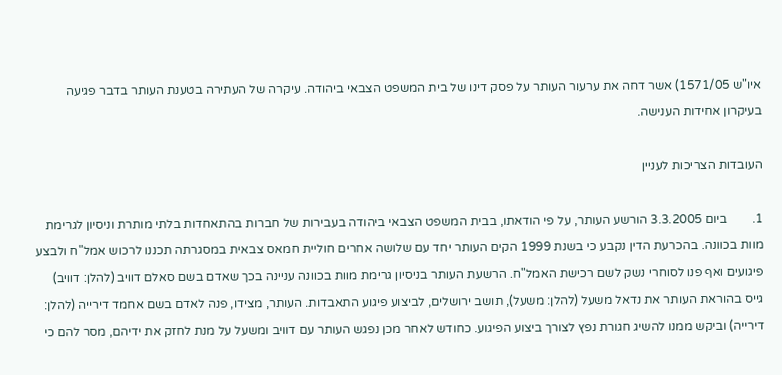איו"ש 1571/05) אשר דחה את ערעור העותר על פסק דינו של בית המשפט הצבאי ביהודה. עיקרה של העתירה בטענת העותר בדבר פגיעה בעיקרון אחידות הענישה.

העובדות הצריכות לעניין

1.        ביום 3.3.2005 הורשע העותר, על פי הודאתו, בבית המשפט הצבאי ביהודה בעבירות של חברות בהתאחדות בלתי מותרת וניסיון לגרימת מוות בכוונה. בהכרעת הדין נקבע כי בשנת 1999 הקים העותר יחד עם שלושה אחרים חוליית חמאס צבאית במסגרתה תכננו לרכוש אמל"ח ולבצע פיגועים ואף פנו לסוחרי נשק לשם רכישת האמל"ח. הרשעת העותר בניסיון גרימת מוות בכוונה עניינה בכך שאדם בשם סאלם דוויב (להלן: דוויב) גייס בהוראת העותר את נדאל משעל (להלן: משעל), תושב ירושלים, לביצוע פיגוע התאבדות. העותר, מצידו, פנה לאדם בשם אחמד דירייה (להלן: דירייה) וביקש ממנו להשיג חגורת נפץ לצורך ביצוע הפיגוע. כחודש לאחר מכן נפגש העותר עם דוויב ומשעל על מנת לחזק את ידיהם, מסר להם כי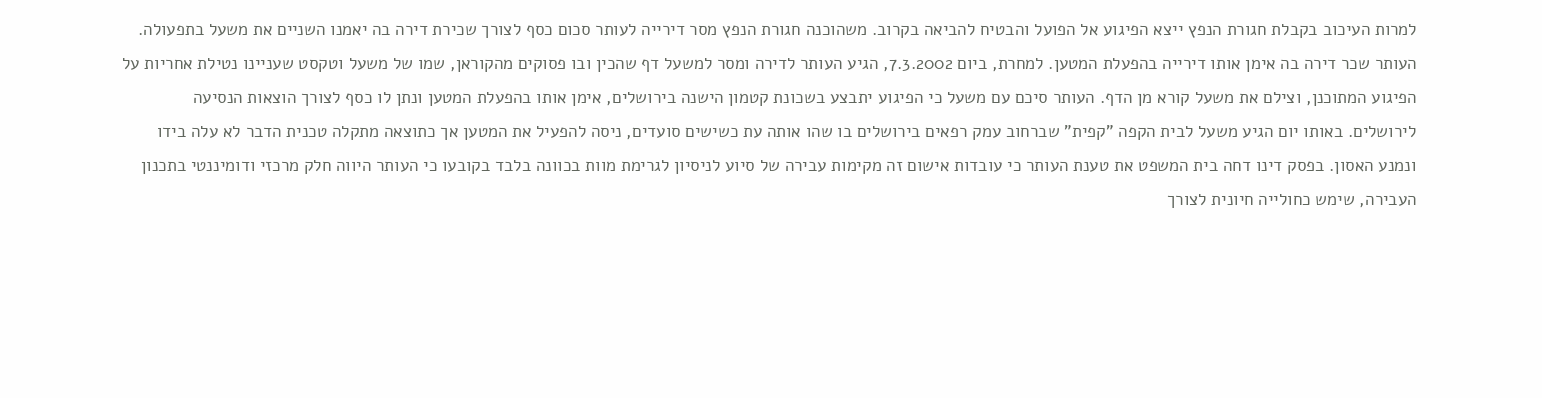למרות העיכוב בקבלת חגורת הנפץ ייצא הפיגוע אל הפועל והבטיח להביאה בקרוב. משהוכנה חגורת הנפץ מסר דירייה לעותר סכום כסף לצורך שכירת דירה בה יאמנו השניים את משעל בתפעולה. העותר שכר דירה בה אימן אותו דירייה בהפעלת המטען. למחרת, ביום 7.3.2002, הגיע העותר לדירה ומסר למשעל דף שהכין ובו פסוקים מהקוראן, שמו של משעל וטקסט שעניינו נטילת אחריות על הפיגוע המתוכנן, וצילם את משעל קורא מן הדף. העותר סיכם עם משעל כי הפיגוע יתבצע בשכונת קטמון הישנה בירושלים, אימן אותו בהפעלת המטען ונתן לו כסף לצורך הוצאות הנסיעה לירושלים. באותו יום הגיע משעל לבית הקפה "קפית" שברחוב עמק רפאים בירושלים בו שהו אותה עת כשישים סועדים, ניסה להפעיל את המטען אך כתוצאה מתקלה טכנית הדבר לא עלה בידו ונמנע האסון. בפסק דינו דחה בית המשפט את טענת העותר כי עובדות אישום זה מקימות עבירה של סיוע לניסיון לגרימת מוות בכוונה בלבד בקובעו כי העותר היווה חלק מרכזי ודומיננטי בתכנון העבירה, שימש כחולייה חיונית לצורך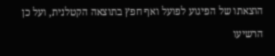הוצאתו של הפיגוע לפועל ואף חפץ בתוצאה הקטלנית, ועל כן הרשיעו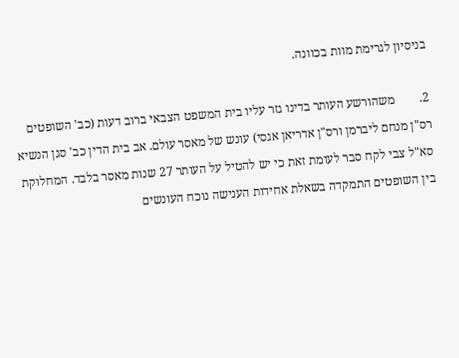בניסיון לגרימת מוות בכוונה.

2.        משהורשע העותר בדינו גזר עליו בית המשפט הצבאי ברוב דעות (כב' השופטים רס"ן מנחם ליברמן ורס"ן אדריאן אגסי) עונש של מאסר עולם. אב בית הדין כב' סגן הנשיא סא"ל צבי לקח סבר לעומת זאת כי יש להטיל על העותר 27 שנות מאסר בלבד. המחלוקת בין השופטים התמקדה בשאלת אחידות הענישה נוכח העונשים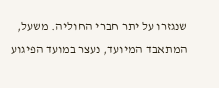שנגזרו על יתר חברי החוליה. משעל, המתאבד המיועד, נעצר במועד הפיגוע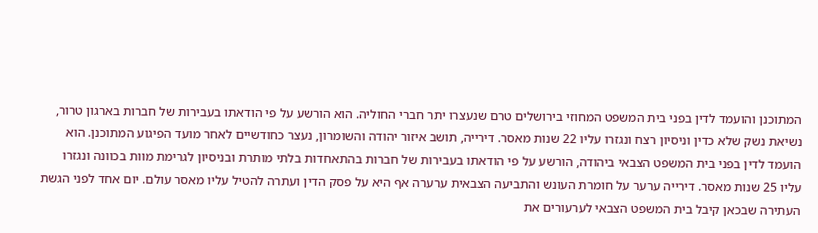המתוכנן והועמד לדין בפני בית המשפט המחוזי בירושלים טרם שנעצרו יתר חברי החוליה. הוא הורשע על פי הודאתו בעבירות של חברות בארגון טרור, נשיאת נשק שלא כדין וניסיון רצח ונגזרו עליו 22 שנות מאסר. דירייה, תושב איזור יהודה והשומרון, נעצר כחודשיים לאחר מועד הפיגוע המתוכנן. הוא הועמד לדין בפני בית המשפט הצבאי ביהודה, הורשע על פי הודאתו בעבירות של חברות בהתאחדות בלתי מותרת ובניסיון לגרימת מוות בכוונה ונגזרו עליו 25 שנות מאסר. דירייה ערער על חומרת העונש והתביעה הצבאית ערערה אף היא על פסק הדין ועתרה להטיל עליו מאסר עולם. יום אחד לפני הגשת העתירה שבכאן קיבל בית המשפט הצבאי לערעורים את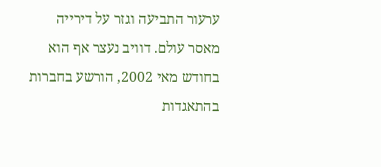ערעור התביעה וגזר על דירייה מאסר עולם. דוויב נעצר אף הוא בחודש מאי 2002, הורשע בחברות בהתאגדות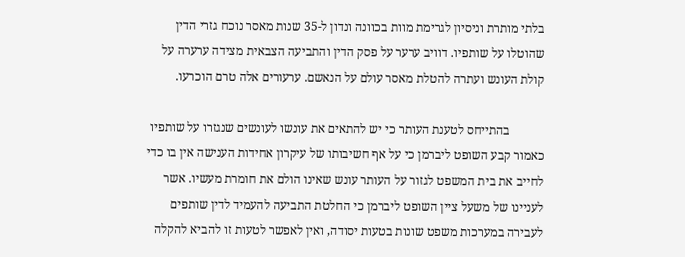בלתי מותרת וניסיון לגרימת מוות בכוונה ונדון ל-35 שנות מאסר נוכח גזרי הדין שהוטלו על שותפיו. דוויב ערער על פסק הדין והתביעה הצבאית מצידה ערערה על קולת העונש ועתרה להטלת מאסר עולם על הנאשם. ערעורים אלה טרם הוכרעו.

           בהתייחס לטענת העותר כי יש להתאים את עונשו לעונשים שנגזרו על שותפיו כאמור קבע השופט ליברמן כי על אף חשיבותו של עיקרון אחידות הענישה אין בו כדי לחייב את בית המשפט לגזור על העותר עונש שאינו הולם את חומרת מעשיו. אשר לעניינו של משעל ציין השופט ליברמן כי החלטת התביעה להעמיד לדין שותפים לעבירה במערכות משפט שונות בטעות יסודה, ואין לאפשר לטעות זו להביא להקלה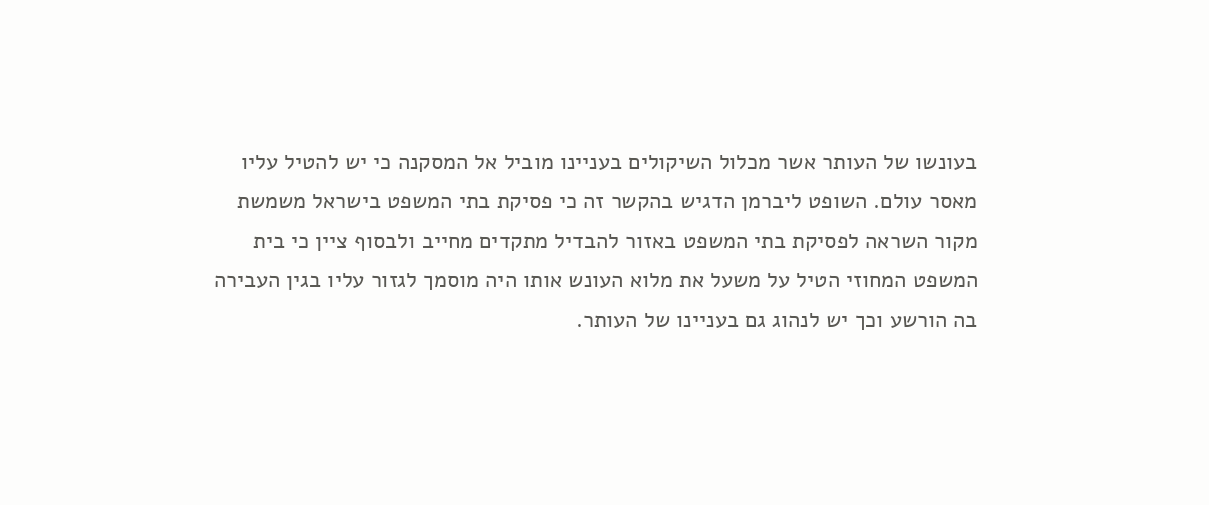בעונשו של העותר אשר מכלול השיקולים בעניינו מוביל אל המסקנה כי יש להטיל עליו מאסר עולם. השופט ליברמן הדגיש בהקשר זה כי פסיקת בתי המשפט בישראל משמשת מקור השראה לפסיקת בתי המשפט באזור להבדיל מתקדים מחייב ולבסוף ציין כי בית המשפט המחוזי הטיל על משעל את מלוא העונש אותו היה מוסמך לגזור עליו בגין העבירה בה הורשע וכך יש לנהוג גם בעניינו של העותר.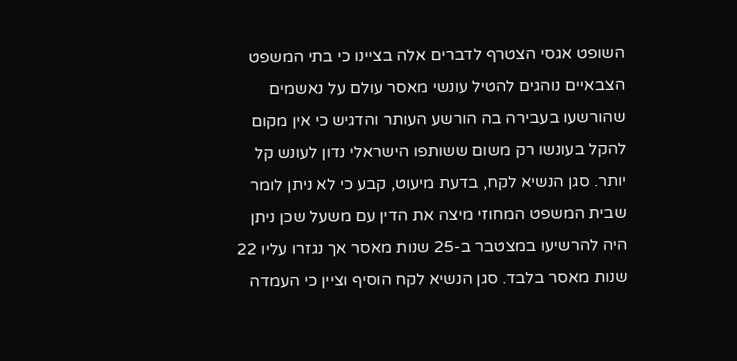השופט אגסי הצטרף לדברים אלה בציינו כי בתי המשפט הצבאיים נוהגים להטיל עונשי מאסר עולם על נאשמים שהורשעו בעבירה בה הורשע העותר והדגיש כי אין מקום להקל בעונשו רק משום ששותפו הישראלי נדון לעונש קל יותר. סגן הנשיא לקח, בדעת מיעוט, קבע כי לא ניתן לומר שבית המשפט המחוזי מיצה את הדין עם משעל שכן ניתן היה להרשיעו במצטבר ב-25 שנות מאסר אך נגזרו עליו 22 שנות מאסר בלבד. סגן הנשיא לקח הוסיף וציין כי העמדה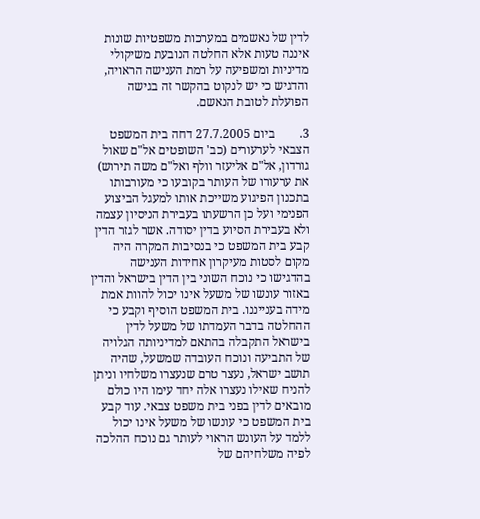לדין של נאשמים במערכות משפטיות שונות איננה טעות אלא החלטה הנובעת משיקולי מדיניות ומשפיעה על רמת הענישה הראויה, והדגיש כי יש לנקוט בהקשר זה בגישה הפועלת לטובת הנאשם.

3.        ביום 27.7.2005 דחה בית המשפט הצבאי לערעורים (כב' השופטים אל"ם שאול גורדון, אל"ם אליעזר וולף ואל"ם משה תירוש) את ערעורו של העותר בקובעו כי מעורבותו בתכנון הפיגוע משייכת אותו למעגל הביצוע הפנימי ועל כן הרשעתו בעבירת הניסיון עצמה ולא בעבירת הסיוע בדין יסודה. אשר לגזר הדין קבע בית המשפט כי בנסיבות המקרה היה מקום לסטות מעיקרון אחידות הענישה בהדגישו כי נוכח השוני בין הדין בישראל והדין באזור עונשו של משעל אינו יכול להוות אמת מידה בענייננו. בית המשפט הוסיף וקבע כי ההחלטה בדבר העמדתו של משעל לדין בישראל התקבלה בהתאם למדיניותה הגלויה של התביעה ונוכח העובדה שמשעל, שהיה תושב ישראל, נעצר טרם שנעצרו משלחיו וניתן להניח שאילו נעצרו אלה יחד עימו היו כולם מובאים לדין בפני בית משפט צבאי. עוד קבע בית המשפט כי עונשו של משעל אינו יכול ללמד על העונש הראוי לעותר גם נוכח ההלכה לפיה משלחיהם של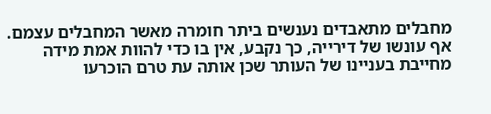מחבלים מתאבדים נענשים ביתר חומרה מאשר המחבלים עצמם. אף עונשו של דירייה, כך נקבע, אין בו כדי להוות אמת מידה מחייבת בעניינו של העותר שכן אותה עת טרם הוכרעו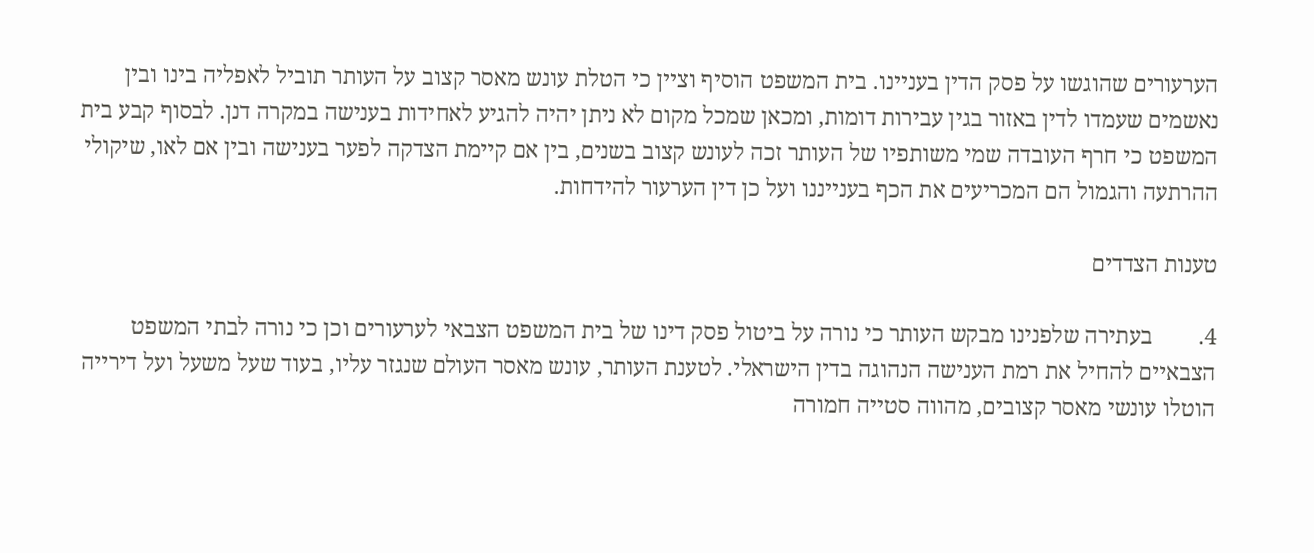הערעורים שהוגשו על פסק הדין בעניינו. בית המשפט הוסיף וציין כי הטלת עונש מאסר קצוב על העותר תוביל לאפליה בינו ובין נאשמים שעמדו לדין באזור בגין עבירות דומות, ומכאן שמכל מקום לא ניתן יהיה להגיע לאחידות בענישה במקרה דנן. לבסוף קבע בית המשפט כי חרף העובדה שמי משותפיו של העותר זכה לעונש קצוב בשנים, בין אם קיימת הצדקה לפער בענישה ובין אם לאו, שיקולי ההרתעה והגמול הם המכריעים את הכף בענייננו ועל כן דין הערעור להידחות.

טענות הצדדים

4.        בעתירה שלפנינו מבקש העותר כי נורה על ביטול פסק דינו של בית המשפט הצבאי לערעורים וכן כי נורה לבתי המשפט הצבאיים להחיל את רמת הענישה הנהוגה בדין הישראלי. לטענת העותר, עונש מאסר העולם שנגזר עליו, בעוד שעל משעל ועל דירייה הוטלו עונשי מאסר קצובים, מהווה סטייה חמורה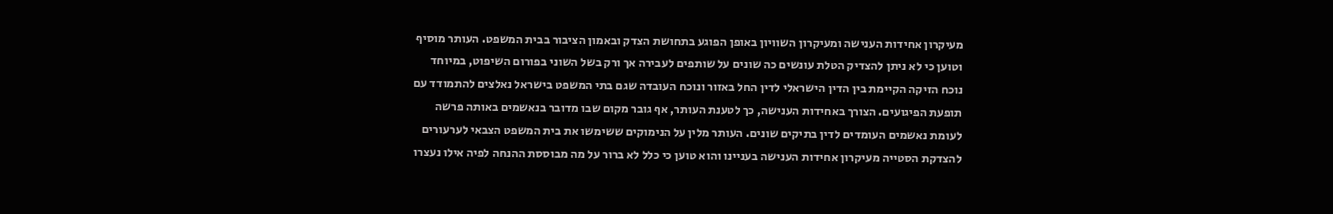מעיקרון אחידות הענישה ומעיקרון השוויון באופן הפוגע בתחושת הצדק ובאמון הציבור בבית המשפט. העותר מוסיף וטוען כי לא ניתן להצדיק הטלת עונשים כה שונים על שותפים לעבירה אך ורק בשל השוני בפורום השיפוט, במיוחד נוכח הזיקה הקיימת בין הדין הישראלי לדין החל באזור ונוכח העובדה שגם בתי המשפט בישראל נאלצים להתמודד עם תופעת הפיגועים. הצורך באחידות הענישה, כך לטענת העותר, אף גובר מקום שבו מדובר בנאשמים באותה פרשה לעומת נאשמים העומדים לדין בתיקים שונים. העותר מלין על הנימוקים ששימשו את בית המשפט הצבאי לערעורים להצדקת הסטייה מעיקרון אחידות הענישה בעניינו והוא טוען כי כלל לא ברור על מה מבוססת ההנחה לפיה אילו נעצרו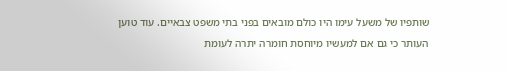שותפיו של משעל עימו היו כולם מובאים בפני בתי משפט צבאיים. עוד טוען העותר כי גם אם למעשיו מיוחסת חומרה יתרה לעומת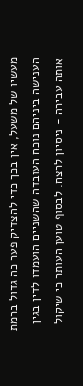מעשיו של משעל, אין בכך כדי להצדיק פער כה גדול ברמת הענישה ביניהם נוכח העובדה שהשניים הועמדו לדין בגין אותה עבירה - ניסיון לרצח. לבסוף טוען העותר כי שיקול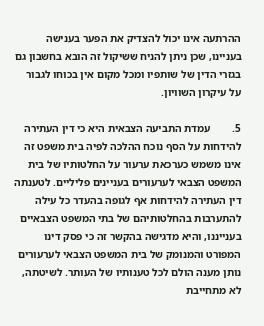ההרתעה אינו יכול להצדיק את הפער בענישה בעניינו, שכן ניתן להניח ששיקול זה הובא בחשבון גם בגזרי הדין של שותפיו ומכל מקום אין בכוחו לגבור על עיקרון השוויון.

5.        עמדת התביעה הצבאית היא כי דין העתירה להידחות על הסף נוכח ההלכה לפיה בית משפט זה אינו משמש כערכאת ערעור על החלטותיו של בית המשפט הצבאי לערעורים בעניינים פליליים. לטענתה דין העתירה להידחות אף לגופה בהעדר כל עילה להתערבות בהחלטותיהם של בתי המשפט הצבאיים בענייננו, והיא מדגישה בהקשר זה כי פסק דינו המפורט והמנומק של בית המשפט הצבאי לערעורים נותן מענה הולם לכל טענותיו של העותר. לשיטתה, לא מתחייבת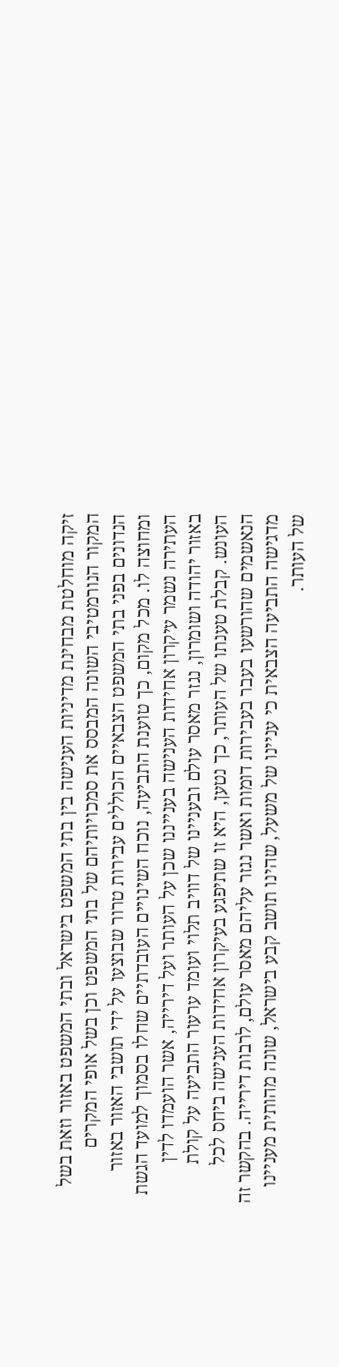זיקה מוחלטת מבחינת מדיניות הענישה בין בתי המשפט בישראל ובתי המשפט באזור וזאת בשל המקור הנורמטיבי השונה המבסס את סמכויותיהם של בתי המשפט וכן בשל אופי המקרים הנדונים בפני בתי המשפט הצבאיים הכוללים עבירות טרור שבוצעו על ידי תושבי האזור באזור ומחוצה לו. מכל מקום, כך טוענת התביעה, נוכח השינויים העובדתיים שחלו בסמוך למועד הגשת העתירה נשמר עיקרון אחידות הענישה בענייננו שכן על העותר ועל דירייה, אשר הועמדו לדין באזור יהודה ושומרון, נגזר מאסר עולם ובעניינו של דוויב תלוי ועומד ערעור התביעה על קולת העונש. קבלת טענתו של העותר, כך נטען, היא זו שתיפגע בעיקרון אחידות הענישה ביחס לכל הנאשמים שהורשעו בעבר בעבירות דומות ואשר נגזר עליהם מאסר עולם, לרבות דירייה. בהקשר זה מדגישה התביעה הצבאית כי עניינו של משעל, שהינו תושב קבע בישראל, שונה מהותית מעניינו של העותר.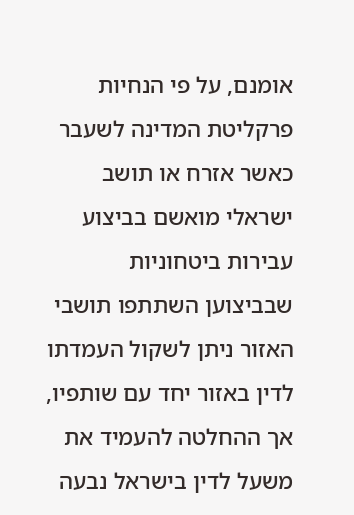אומנם, על פי הנחיות פרקליטת המדינה לשעבר כאשר אזרח או תושב ישראלי מואשם בביצוע עבירות ביטחוניות שבביצוען השתתפו תושבי האזור ניתן לשקול העמדתו לדין באזור יחד עם שותפיו, אך ההחלטה להעמיד את משעל לדין בישראל נבעה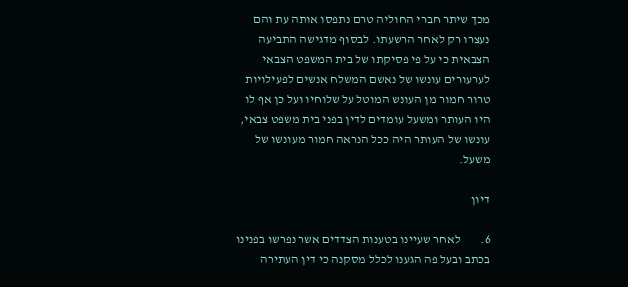מכך שיתר חברי החוליה טרם נתפסו אותה עת והם נעצרו רק לאחר הרשעתו. לבסוף מדגישה התביעה הצבאית כי על פי פסיקתו של בית המשפט הצבאי לערעורים עונשו של נאשם המשלח אנשים לפעילויות טרור חמור מן העונש המוטל על שלוחיו ועל כן אף לו היו העותר ומשעל עומדים לדין בפני בית משפט צבאי, עונשו של העותר היה ככל הנראה חמור מעונשו של משעל.

דיון

6.        לאחר שעיינו בטענות הצדדים אשר נפרשו בפנינו בכתב ובעל פה הגענו לכלל מסקנה כי דין העתירה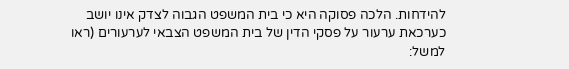להידחות. הלכה פסוקה היא כי בית המשפט הגבוה לצדק אינו יושב כערכאת ערעור על פסקי הדין של בית המשפט הצבאי לערעורים (ראו למשל: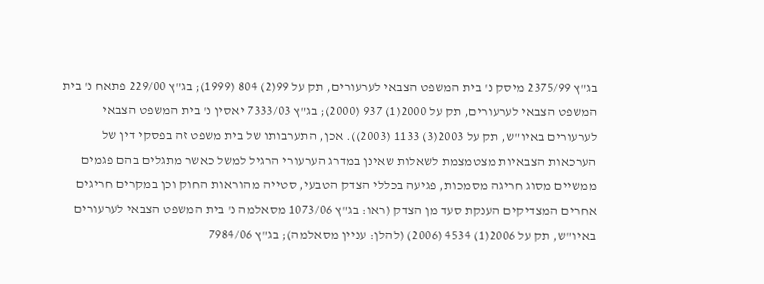בג"ץ 2375/99 מיסק נ' בית המשפט הצבאי לערעורים, תק על 99(2) 804 (1999); בג"ץ 229/00 פתאח נ' בית המשפט הצבאי לערעורים, תק על 2000(1) 937 (2000); בג"ץ 7333/03 יאסין נ' בית המשפט הצבאי לערעורים באיו"ש, תק על 2003(3) 1133 (2003)). אכן, התערבותו של בית משפט זה בפסקי דין של הערכאות הצבאיות מצטמצמת לשאלות שאינן במדרג הערעורי הרגיל למשל כאשר מתגלים בהם פגמים ממשיים מסוג חריגה מסמכות, פגיעה בכללי הצדק הטבעי, סטייה מהוראות החוק וכן במקרים חריגים אחרים המצדיקים הענקת סעד מן הצדק (ראו: בג"ץ 1073/06 מסאלמה נ' בית המשפט הצבאי לערעורים באיו"ש, תק על 2006(1) 4534 (2006) (להלן: עניין מסאלמה); בג"ץ 7984/06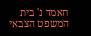חאמד נ' בית המשפט הצבאי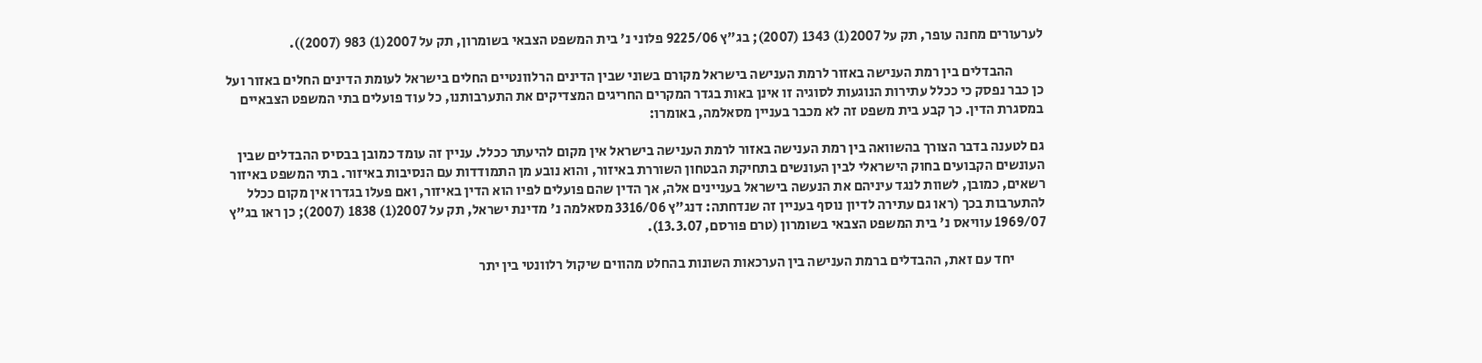לערעורים מחנה עופר, תק על 2007(1) 1343 (2007); בג"ץ 9225/06 פלוני נ' בית המשפט הצבאי בשומרון, תק על 2007(1) 983 (2007)).

           ההבדלים בין רמת הענישה באזור לרמת הענישה בישראל מקורם בשוני שבין הדינים הרלוונטיים החלים בישראל לעומת הדינים החלים באזור ועל כן כבר נפסק כי ככלל עתירות הנוגעות לסוגיה זו אינן באות בגדר המקרים החריגים המצדיקים את התערבותנו, כל עוד פועלים בתי המשפט הצבאיים במסגרת הדין. כך קבע בית משפט זה לא מכבר בעניין מסאלמה, באומרו:

גם לטענה בדבר הצורך בהשוואה בין רמת הענישה באזור לרמת הענישה בישראל אין מקום להיעתר ככלל. עניין זה עומד כמובן בבסיס ההבדלים שבין העונשים הקבועים בחוק הישראלי לבין העונשים בתחיקת הבטחון השוררת באיזור, והוא נובע מן התמודדות עם הנסיבות באיזור. בתי המשפט באיזור רשאים, כמובן, לשוות לנגד עיניהם את הנעשה בישראל בעניינים אלה, אך הדין שהם פועלים לפיו הוא הדין באיזור, ואם פעלו בגדרו אין מקום ככלל להתערבות בכך (ראו גם עתירה לדיון נוסף בעניין זה שנדחתה: דנג"ץ 3316/06 מסאלמה נ' מדינת ישראל, תק על 2007(1) 1838 (2007); כן ראו בג"ץ 1969/07 עוויאס נ' בית המשפט הצבאי בשומרון (טרם פורסם, 13.3.07).

           יחד עם זאת, ההבדלים ברמת הענישה בין הערכאות השונות בהחלט מהווים שיקול רלוונטי בין יתר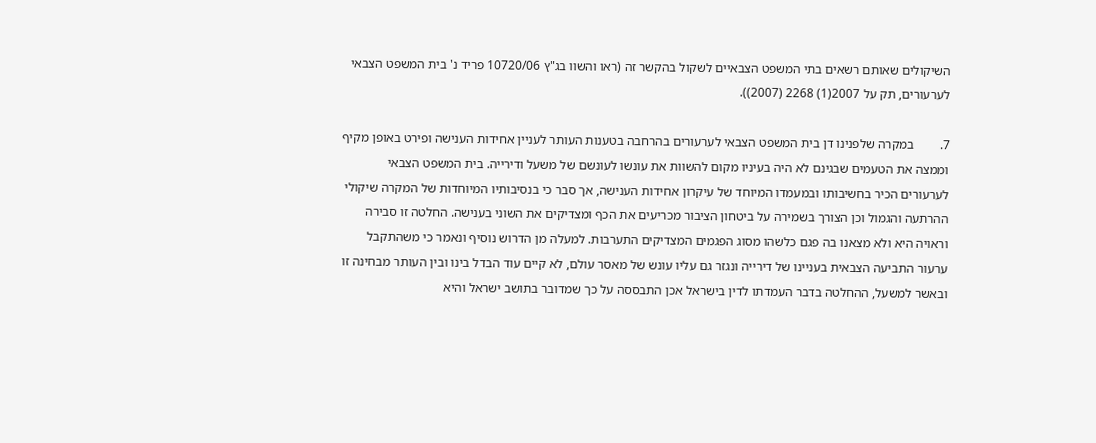השיקולים שאותם רשאים בתי המשפט הצבאיים לשקול בהקשר זה (ראו והשוו בג"ץ 10720/06 פריד נ' בית המשפט הצבאי לערעורים, תק על 2007(1) 2268 (2007)).

7.        במקרה שלפנינו דן בית המשפט הצבאי לערעורים בהרחבה בטענות העותר לעניין אחידות הענישה ופירט באופן מקיף וממצה את הטעמים שבגינם לא היה בעיניו מקום להשוות את עונשו לעונשם של משעל ודירייה. בית המשפט הצבאי לערעורים הכיר בחשיבותו ובמעמדו המיוחד של עיקרון אחידות הענישה, אך סבר כי בנסיבותיו המיוחדות של המקרה שיקולי ההרתעה והגמול וכן הצורך בשמירה על ביטחון הציבור מכריעים את הכף ומצדיקים את השוני בענישה. החלטה זו סבירה וראויה היא ולא מצאנו בה פגם כלשהו מסוג הפגמים המצדיקים התערבות. למעלה מן הדרוש נוסיף ונאמר כי משהתקבל ערעור התביעה הצבאית בעניינו של דירייה ונגזר גם עליו עונש של מאסר עולם, לא קיים עוד הבדל בינו ובין העותר מבחינה זו ובאשר למשעל, ההחלטה בדבר העמדתו לדין בישראל אכן התבססה על כך שמדובר בתושב ישראל והיא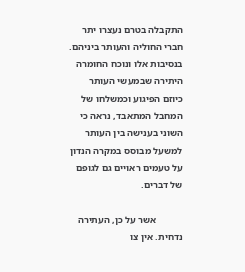התקבלה בטרם נעצרו יתר חברי החוליה והעותר ביניהם. בנסיבות אלו ונוכח החומרה היתירה שבמעשי העותר כיוזם הפיגוע וכמשלחו של המחבל המתאבד, נראה כי השוני בענישה בין העותר למשעל מבוסס במקרה הנדון על טעמים ראויים גם לגופם של דברים.

           אשר על כן, העתירה נדחית. אין צו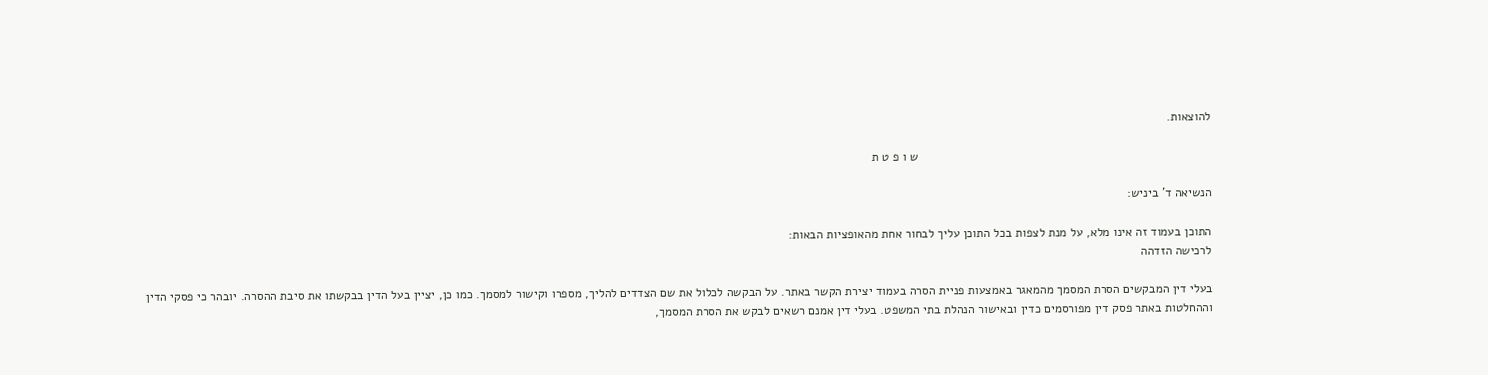להוצאות.

                                                                                      ש ו פ ט ת

הנשיאה ד' ביניש:

התוכן בעמוד זה אינו מלא, על מנת לצפות בכל התוכן עליך לבחור אחת מהאופציות הבאות:
לרכישה הזדהה

בעלי דין המבקשים הסרת המסמך מהמאגר באמצעות פניית הסרה בעמוד יצירת הקשר באתר. על הבקשה לכלול את שם הצדדים להליך, מספרו וקישור למסמך. כמו כן, יציין בעל הדין בבקשתו את סיבת ההסרה. יובהר כי פסקי הדין וההחלטות באתר פסק דין מפורסמים כדין ובאישור הנהלת בתי המשפט. בעלי דין אמנם רשאים לבקש את הסרת המסמך,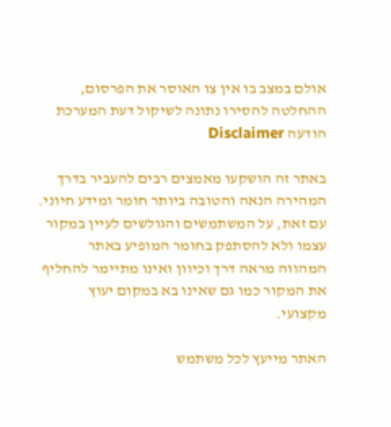אולם במצב בו אין צו האוסר את הפרסום, ההחלטה להסירו נתונה לשיקול דעת המערכת
הודעה Disclaimer

באתר זה הושקעו מאמצים רבים להעביר בדרך המהירה הנאה והטובה ביותר חומר ומידע חיוני. עם זאת, על המשתמשים והגולשים לעיין במקור עצמו ולא להסתפק בחומר המופיע באתר המהווה מראה דרך וכיוון ואינו מתיימר להחליף את המקור כמו גם שאינו בא במקום יעוץ מקצועי.

האתר מייעץ לכל משתמש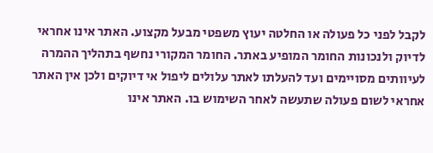לקבל לפני כל פעולה או החלטה יעוץ משפטי מבעל מקצוע. האתר אינו אחראי לדיוק ולנכונות החומר המופיע באתר. החומר המקורי נחשף בתהליך ההמרה לעיוותים מסויימים ועד להעלתו לאתר עלולים ליפול אי דיוקים ולכן אין האתר אחראי לשום פעולה שתעשה לאחר השימוש בו. האתר אינו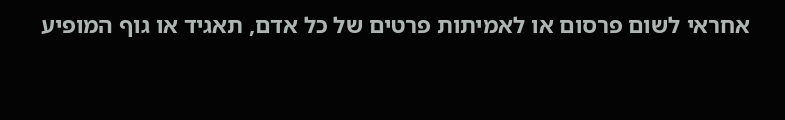אחראי לשום פרסום או לאמיתות פרטים של כל אדם, תאגיד או גוף המופיע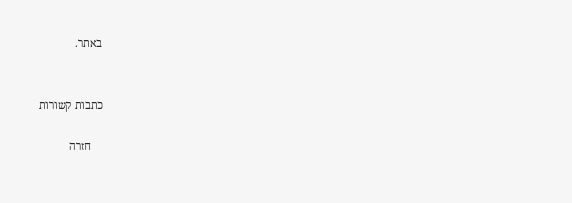באתר.


כתבות קשורות

    חזרה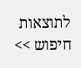לתוצאות חיפוש >>